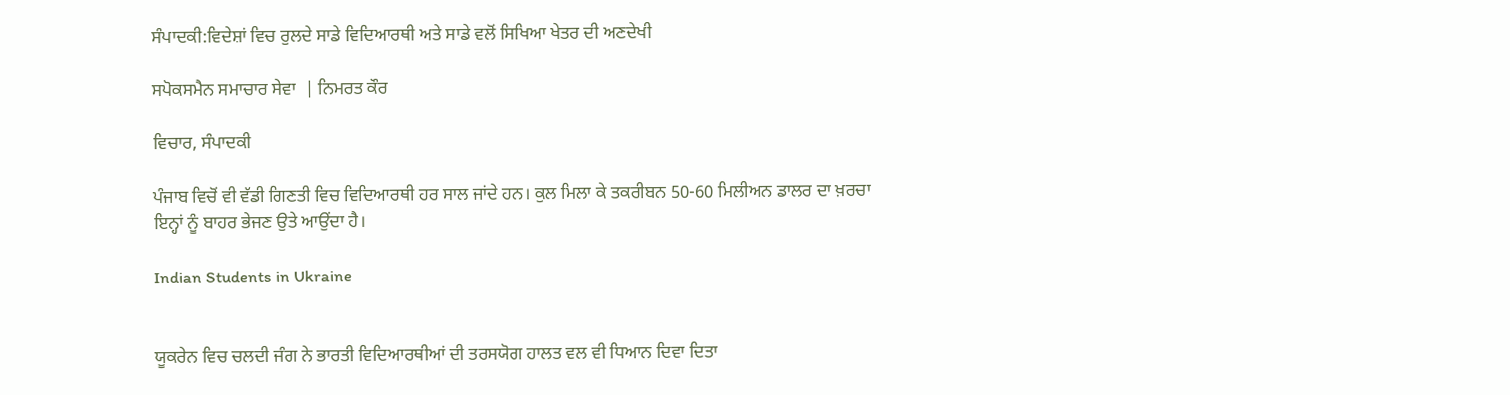ਸੰਪਾਦਕੀ:ਵਿਦੇਸ਼ਾਂ ਵਿਚ ਰੁਲਦੇ ਸਾਡੇ ਵਿਦਿਆਰਥੀ ਅਤੇ ਸਾਡੇ ਵਲੋਂ ਸਿਖਿਆ ਖੇਤਰ ਦੀ ਅਣਦੇਖੀ

ਸਪੋਕਸਮੈਨ ਸਮਾਚਾਰ ਸੇਵਾ  | ਨਿਮਰਤ ਕੌਰ

ਵਿਚਾਰ, ਸੰਪਾਦਕੀ

ਪੰਜਾਬ ਵਿਚੋਂ ਵੀ ਵੱਡੀ ਗਿਣਤੀ ਵਿਚ ਵਿਦਿਆਰਥੀ ਹਰ ਸਾਲ ਜਾਂਦੇ ਹਨ। ਕੁਲ ਮਿਲਾ ਕੇ ਤਕਰੀਬਨ 50-60 ਮਿਲੀਅਨ ਡਾਲਰ ਦਾ ਖ਼ਰਚਾ ਇਨ੍ਹਾਂ ਨੂੰ ਬਾਹਰ ਭੇਜਣ ਉਤੇ ਆਉਂਦਾ ਹੈ।

Indian Students in Ukraine


ਯੂਕਰੇਨ ਵਿਚ ਚਲਦੀ ਜੰਗ ਨੇ ਭਾਰਤੀ ਵਿਦਿਆਰਥੀਆਂ ਦੀ ਤਰਸਯੋਗ ਹਾਲਤ ਵਲ ਵੀ ਧਿਆਨ ਦਿਵਾ ਦਿਤਾ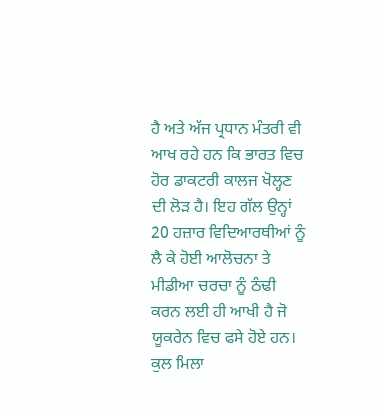ਹੈ ਅਤੇ ਅੱਜ ਪ੍ਰਧਾਨ ਮੰਤਰੀ ਵੀ ਆਖ ਰਹੇ ਹਨ ਕਿ ਭਾਰਤ ਵਿਚ ਹੋਰ ਡਾਕਟਰੀ ਕਾਲਜ ਖੋਲ੍ਹਣ ਦੀ ਲੋੜ ਹੈ। ਇਹ ਗੱਲ ਉਨ੍ਹਾਂ 20 ਹਜ਼ਾਰ ਵਿਦਿਆਰਥੀਆਂ ਨੂੰ ਲੈ ਕੇ ਹੋਈ ਆਲੋਚਨਾ ਤੇ ਮੀਡੀਆ ਚਰਚਾ ਨੂੰ ਠੰਢੀ ਕਰਨ ਲਈ ਹੀ ਆਖੀ ਹੈ ਜੋ ਯੂਕਰੇਨ ਵਿਚ ਫਸੇ ਹੋਏ ਹਨ। ਕੁਲ ਮਿਲਾ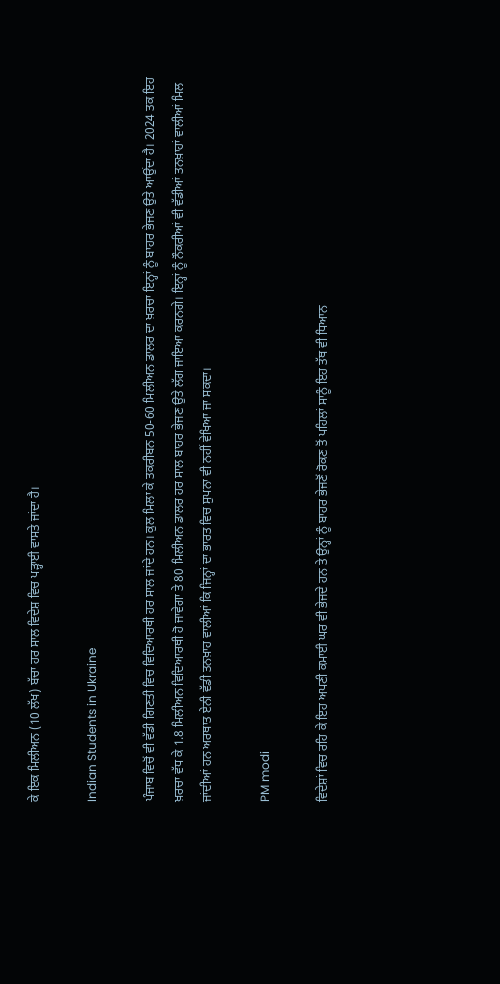ਕੇ ਇਕ ਮਿਲੀਅਨ (10 ਲੱਖ) ਬੱਚਾ ਹਰ ਸਾਲ ਵਿਦੇਸ਼ ਵਿਚ ਪੜ੍ਹਾਈ ਵਾਸਤੇ ਜਾਂਦਾ ਹੈ।

Indian Students in Ukraine

ਪੰਜਾਬ ਵਿਚੋਂ ਵੀ ਵੱਡੀ ਗਿਣਤੀ ਵਿਚ ਵਿਦਿਆਰਥੀ ਹਰ ਸਾਲ ਜਾਂਦੇ ਹਨ। ਕੁਲ ਮਿਲਾ ਕੇ ਤਕਰੀਬਨ 50-60 ਮਿਲੀਅਨ ਡਾਲਰ ਦਾ ਖ਼ਰਚਾ ਇਨ੍ਹਾਂ ਨੂੰ ਬਾਹਰ ਭੇਜਣ ਉਤੇ ਆਉਂਦਾ ਹੈ। 2024 ਤਕ ਇਹ ਖ਼ਰਚਾ ਵੱਧ ਕੇ 1.8 ਮਿਲੀਅਨ ਵਿਦਿਆਰਥੀ ਹੋ ਜਾਵੇਗਾ ਤੇ 80 ਮਿਲੀਅਨ ਡਾਲਰ ਹਰ ਸਾਲ ਬਾਹਰ ਭੇਜਣ ਉਤੇ ਲੱਗ ਜਾਇਆ ਕਰਨਗੇ। ਇਨ੍ਹਾਂ ਨੂੰ ਨੌਕਰੀਆਂ ਵੀ ਵੱਡੀਆਂ ਤਨਖ਼ਾਹਾਂ ਵਾਲੀਆਂ ਮਿਲ ਜਾਂਦੀਆਂ ਹਨ ਅਰਥਾਤ ਏਨੀ ਵੱਡੀ ਤਨਖ਼ਾਹ ਵਾਲੀਆਂ ਕਿ ਜਿਨ੍ਹਾਂ ਦਾ ਭਾਰਤ ਵਿਚ ਸੁਪਨਾ ਵੀ ਨਹੀਂ ਵੇਖਿਆ ਜਾ ਸਕਦਾ।

PM modi

ਵਿਦੇਸ਼ਾਂ ਵਿਚ ਰਹਿ ਕੇ ਇਹ ਅਪਣੀ ਕਮਾਈ ਘਰ ਵੀ ਭੇਜਦੇ ਹਨ ਤੇ ਉਨ੍ਹਾਂ ਨੂੰ ਬਾਹਰ ਭੇਜਣੋਂ ਰੋਕਣ ਤੋਂ ਪਹਿਲਾਂ ਸਾਨੂੰ ਇਹ ਤੱਥ ਵੀ ਧਿਆਨ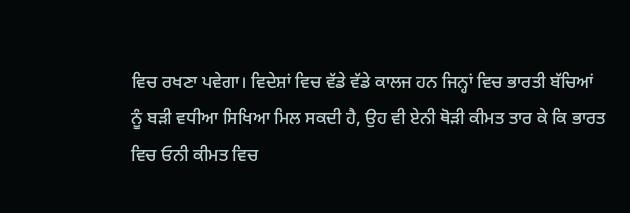ਵਿਚ ਰਖਣਾ ਪਵੇਗਾ। ਵਿਦੇਸ਼ਾਂ ਵਿਚ ਵੱਡੇ ਵੱਡੇ ਕਾਲਜ ਹਨ ਜਿਨ੍ਹਾਂ ਵਿਚ ਭਾਰਤੀ ਬੱਚਿਆਂ ਨੂੰ ਬੜੀ ਵਧੀਆ ਸਿਖਿਆ ਮਿਲ ਸਕਦੀ ਹੈ, ਉਹ ਵੀ ਏਨੀ ਥੋੜੀ ਕੀਮਤ ਤਾਰ ਕੇ ਕਿ ਭਾਰਤ ਵਿਚ ਓਨੀ ਕੀਮਤ ਵਿਚ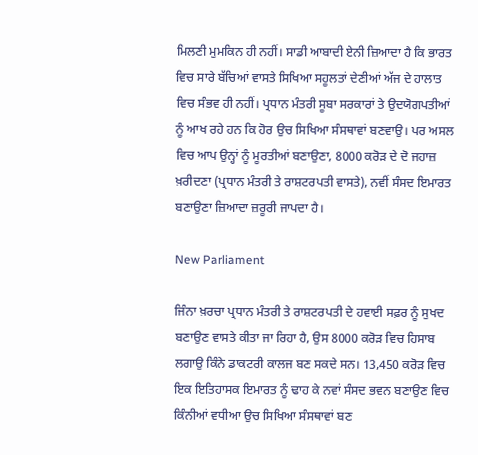ਮਿਲਣੀ ਮੁਮਕਿਨ ਹੀ ਨਹੀਂ। ਸਾਡੀ ਆਬਾਦੀ ਏਨੀ ਜ਼ਿਆਦਾ ਹੈ ਕਿ ਭਾਰਤ ਵਿਚ ਸਾਰੇ ਬੱਚਿਆਂ ਵਾਸਤੇ ਸਿਖਿਆ ਸਹੂਲਤਾਂ ਦੇਣੀਆਂ ਅੱਜ ਦੇ ਹਾਲਾਤ ਵਿਚ ਸੰਭਵ ਹੀ ਨਹੀਂ। ਪ੍ਰਧਾਨ ਮੰਤਰੀ ਸੂਬਾ ਸਰਕਾਰਾਂ ਤੇ ਉਦਯੋਗਪਤੀਆਂ ਨੂੰ ਆਖ ਰਹੇ ਹਨ ਕਿ ਹੋਰ ਉਚ ਸਿਖਿਆ ਸੰਸਥਾਵਾਂ ਬਣਵਾਉ। ਪਰ ਅਸਲ ਵਿਚ ਆਪ ਉਨ੍ਹਾਂ ਨੂੰ ਮੂਰਤੀਆਂ ਬਣਾਉਣਾ, 8000 ਕਰੋੜ ਦੇ ਦੋ ਜਹਾਜ਼ ਖ਼ਰੀਦਣਾ (ਪ੍ਰਧਾਨ ਮੰਤਰੀ ਤੇ ਰਾਸ਼ਟਰਪਤੀ ਵਾਸਤੇ), ਨਵੀਂ ਸੰਸਦ ਇਮਾਰਤ ਬਣਾਉਣਾ ਜ਼ਿਆਦਾ ਜ਼ਰੂਰੀ ਜਾਪਦਾ ਹੈ।

New Parliament

ਜਿੰਨਾ ਖ਼ਰਚਾ ਪ੍ਰਧਾਨ ਮੰਤਰੀ ਤੇ ਰਾਸ਼ਟਰਪਤੀ ਦੇ ਹਵਾਈ ਸਫ਼ਰ ਨੂੰ ਸੁਖਦ ਬਣਾਉਣ ਵਾਸਤੇ ਕੀਤਾ ਜਾ ਰਿਹਾ ਹੈ, ਉਸ 8000 ਕਰੋੜ ਵਿਚ ਹਿਸਾਬ ਲਗਾਉ ਕਿੰਨੇ ਡਾਕਟਰੀ ਕਾਲਜ ਬਣ ਸਕਦੇ ਸਨ। 13,450 ਕਰੋੜ ਵਿਚ ਇਕ ਇਤਿਹਾਸਕ ਇਮਾਰਤ ਨੂੰ ਢਾਹ ਕੇ ਨਵਾਂ ਸੰਸਦ ਭਵਨ ਬਣਾਉਣ ਵਿਚ ਕਿੰਨੀਆਂ ਵਧੀਆ ਉਚ ਸਿਖਿਆ ਸੰਸਥਾਵਾਂ ਬਣ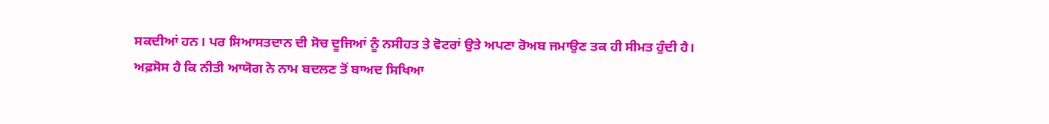ਸਕਦੀਆਂ ਹਨ। ਪਰ ਸਿਆਸਤਦਾਨ ਦੀ ਸੋਚ ਦੂਜਿਆਂ ਨੂੰ ਨਸੀਹਤ ਤੇ ਵੋਟਰਾਂ ਉਤੇ ਅਪਣਾ ਰੋਅਬ ਜਮਾਉਣ ਤਕ ਹੀ ਸੀਮਤ ਹੁੰਦੀ ਹੈ।
ਅਫ਼ਸੋਸ ਹੈ ਕਿ ਨੀਤੀ ਆਯੋਗ ਨੇ ਨਾਮ ਬਦਲਣ ਤੋਂ ਬਾਅਦ ਸਿਖਿਆ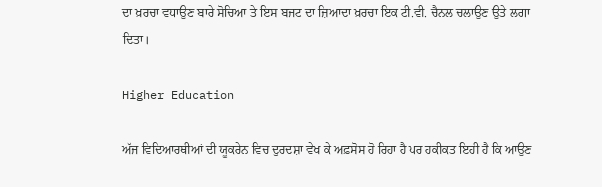ਦਾ ਖ਼ਰਚਾ ਵਧਾਉਣ ਬਾਰੇ ਸੋਚਿਆ ਤੇ ਇਸ ਬਜਟ ਦਾ ਜ਼ਿਆਦਾ ਖ਼ਰਚਾ ਇਕ ਟੀ.ਵੀ. ਚੈਨਲ ਚਲਾਉਣ ਉਤੇ ਲਗਾ ਦਿਤਾ।

Higher Education

ਅੱਜ ਵਿਦਿਆਰਥੀਆਂ ਦੀ ਯੂਕਰੇਨ ਵਿਚ ਦੁਰਦਸ਼ਾ ਵੇਖ ਕੇ ਅਫ਼ਸੋਸ ਹੋ ਰਿਹਾ ਹੈ ਪਰ ਹਕੀਕਤ ਇਹੀ ਹੈ ਕਿ ਆਉਣ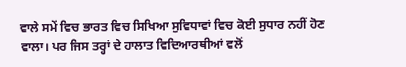ਵਾਲੇ ਸਮੇਂ ਵਿਚ ਭਾਰਤ ਵਿਚ ਸਿਖਿਆ ਸੁਵਿਧਾਵਾਂ ਵਿਚ ਕੋਈ ਸੁਧਾਰ ਨਹੀਂ ਹੋਣ ਵਾਲਾ। ਪਰ ਜਿਸ ਤਰ੍ਹਾਂ ਦੇ ਹਾਲਾਤ ਵਿਦਿਆਰਥੀਆਂ ਵਲੋਂ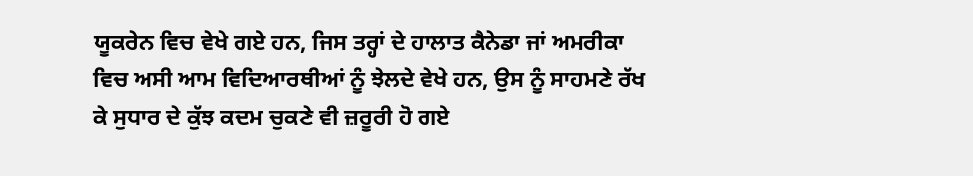ਯੂਕਰੇਨ ਵਿਚ ਵੇਖੇ ਗਏ ਹਨ, ਜਿਸ ਤਰ੍ਹਾਂ ਦੇ ਹਾਲਾਤ ਕੈਨੇਡਾ ਜਾਂ ਅਮਰੀਕਾ ਵਿਚ ਅਸੀ ਆਮ ਵਿਦਿਆਰਥੀਆਂ ਨੂੰ ਝੇਲਦੇ ਵੇਖੇ ਹਨ, ਉਸ ਨੂੰ ਸਾਹਮਣੇ ਰੱਖ ਕੇ ਸੁਧਾਰ ਦੇ ਕੁੱਝ ਕਦਮ ਚੁਕਣੇ ਵੀ ਜ਼ਰੂਰੀ ਹੋ ਗਏ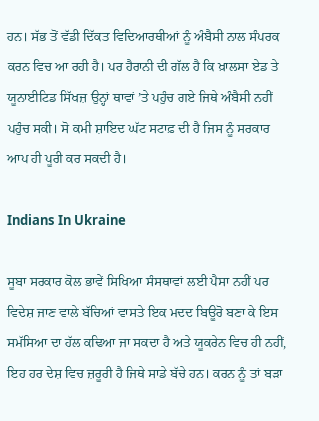ਹਨ। ਸੱਭ ਤੋਂ ਵੱਡੀ ਦਿੱਕਤ ਵਿਦਿਆਰਥੀਆਂ ਨੂੰ ਅੰਬੈਸੀ ਨਾਲ ਸੰਪਰਕ ਕਰਨ ਵਿਚ ਆ ਰਹੀ ਹੈ। ਪਰ ਹੈਰਾਨੀ ਦੀ ਗੱਲ ਹੈ ਕਿ ਖ਼ਾਲਸਾ ਏਡ ਤੇ ਯੂਨਾਈਟਿਡ ਸਿੱਖਜ਼ ਉਨ੍ਹਾਂ ਥਾਵਾਂ ’ਤੇ ਪਹੁੰਚ ਗਏ ਜਿਥੇ ਅੰਬੈਸੀ ਨਹੀਂ ਪਹੁੰਚ ਸਕੀ। ਸੋ ਕਮੀ ਸ਼ਾਇਦ ਘੱਟ ਸਟਾਫ਼ ਦੀ ਹੈ ਜਿਸ ਨੂੰ ਸਰਕਾਰ ਆਪ ਹੀ ਪੂਰੀ ਕਰ ਸਕਦੀ ਹੈ।

Indians In Ukraine

ਸੂਬਾ ਸਰਕਾਰ ਕੋਲ ਭਾਵੇਂ ਸਿਖਿਆ ਸੰਸਥਾਵਾਂ ਲਈ ਪੈਸਾ ਨਹੀਂ ਪਰ ਵਿਦੇਸ਼ ਜਾਣ ਵਾਲੇ ਬੱਚਿਆਂ ਵਾਸਤੇ ਇਕ ਮਦਦ ਬਿਊਰੋ ਬਣਾ ਕੇ ਇਸ ਸਮੱਸਿਆ ਦਾ ਹੱਲ ਕਢਿਆ ਜਾ ਸਕਦਾ ਹੈ ਅਤੇ ਯੂਕਰੇਨ ਵਿਚ ਹੀ ਨਹੀਂ, ਇਹ ਹਰ ਦੇਸ਼ ਵਿਚ ਜ਼ਰੂਰੀ ਹੈ ਜਿਥੇ ਸਾਡੇ ਬੱਚੇ ਹਨ। ਕਰਨ ਨੂੰ ਤਾਂ ਬੜਾ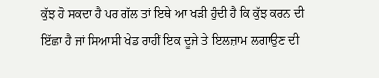ਕੁੱਝ ਹੋ ਸਕਦਾ ਹੈ ਪਰ ਗੱਲ ਤਾਂ ਇਥੇ ਆ ਖੜੀ ਹੁੰਦੀ ਹੈ ਕਿ ਕੁੱਝ ਕਰਨ ਦੀ ਇੱਛਾ ਹੈ ਜਾਂ ਸਿਆਸੀ ਖੇਡ ਰਾਹੀਂ ਇਕ ਦੂਜੇ ਤੇ ਇਲਜ਼ਾਮ ਲਗਾਉਣ ਦੀ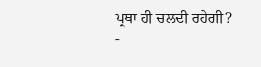ਪ੍ਰਥਾ ਹੀ ਚਲਦੀ ਰਹੇਗੀ?
-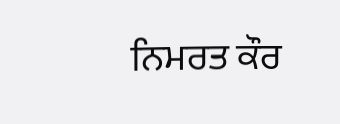ਨਿਮਰਤ ਕੌਰ